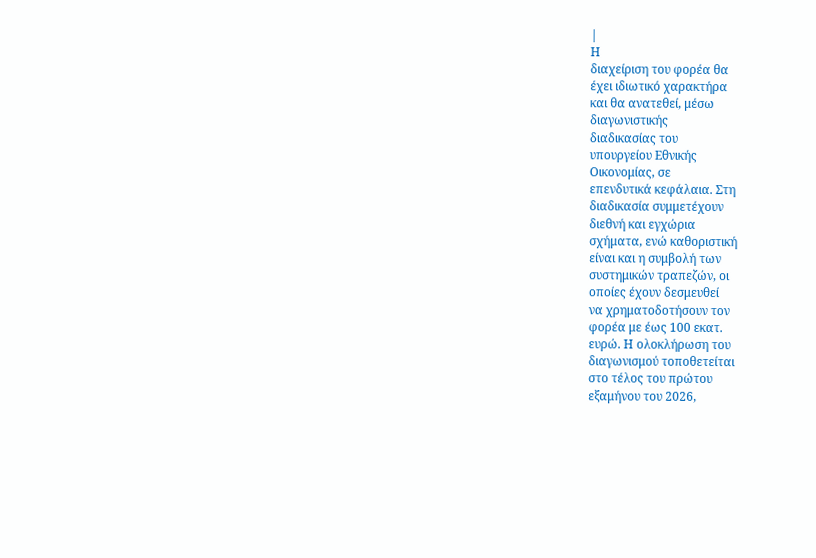|
Η
διαχείριση του φορέα θα
έχει ιδιωτικό χαρακτήρα
και θα ανατεθεί, μέσω
διαγωνιστικής
διαδικασίας του
υπουργείου Εθνικής
Οικονομίας, σε
επενδυτικά κεφάλαια. Στη
διαδικασία συμμετέχουν
διεθνή και εγχώρια
σχήματα, ενώ καθοριστική
είναι και η συμβολή των
συστημικών τραπεζών, οι
οποίες έχουν δεσμευθεί
να χρηματοδοτήσουν τον
φορέα με έως 100 εκατ.
ευρώ. Η ολοκλήρωση του
διαγωνισμού τοποθετείται
στο τέλος του πρώτου
εξαμήνου του 2026,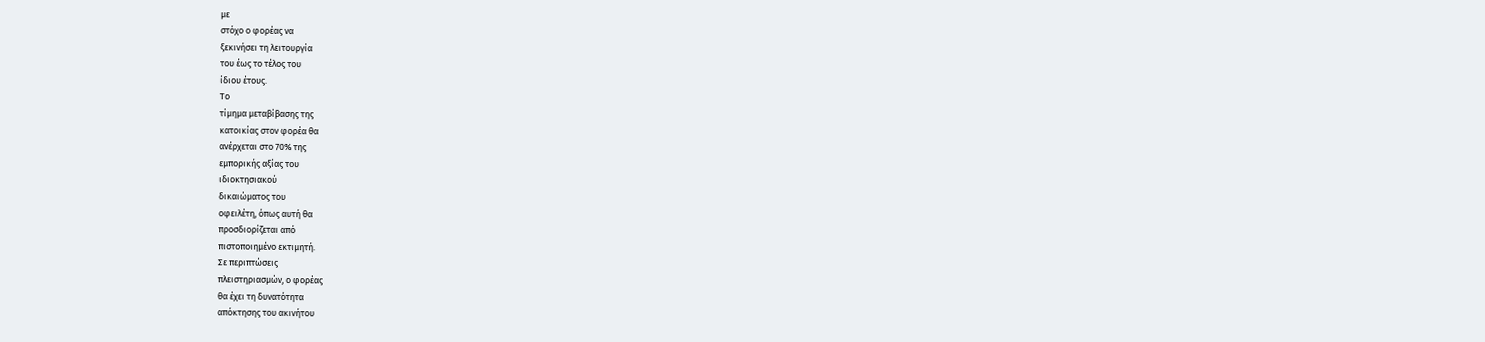με
στόχο ο φορέας να
ξεκινήσει τη λειτουργία
του έως το τέλος του
ίδιου έτους.
Το
τίμημα μεταβίβασης της
κατοικίας στον φορέα θα
ανέρχεται στο 70% της
εμπορικής αξίας του
ιδιοκτησιακού
δικαιώματος του
οφειλέτη, όπως αυτή θα
προσδιορίζεται από
πιστοποιημένο εκτιμητή.
Σε περιπτώσεις
πλειστηριασμών, ο φορέας
θα έχει τη δυνατότητα
απόκτησης του ακινήτου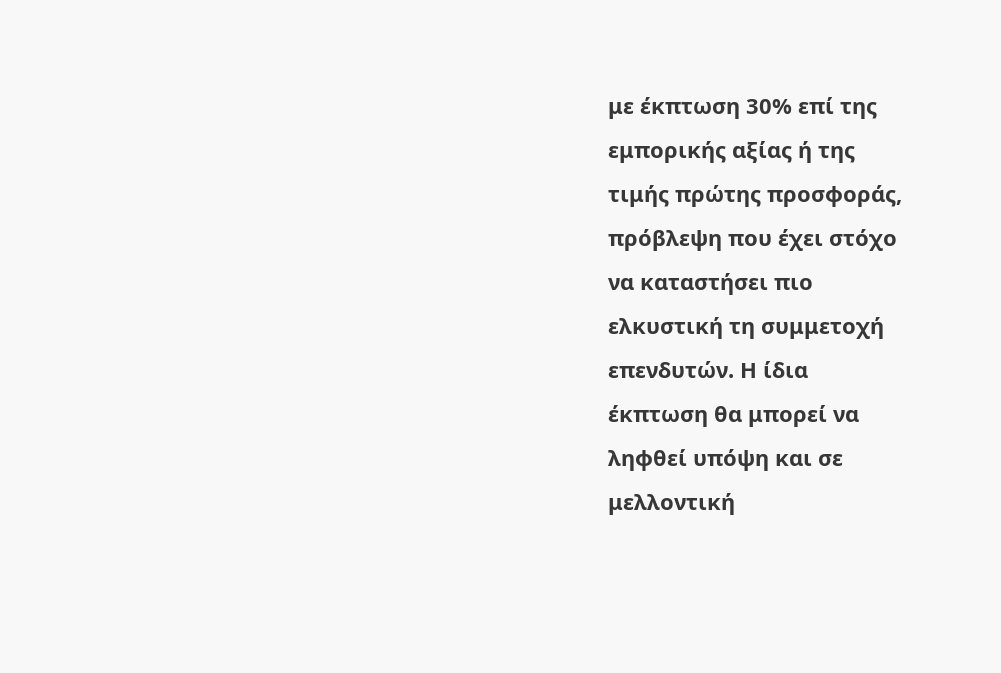με έκπτωση 30% επί της
εμπορικής αξίας ή της
τιμής πρώτης προσφοράς,
πρόβλεψη που έχει στόχο
να καταστήσει πιο
ελκυστική τη συμμετοχή
επενδυτών. Η ίδια
έκπτωση θα μπορεί να
ληφθεί υπόψη και σε
μελλοντική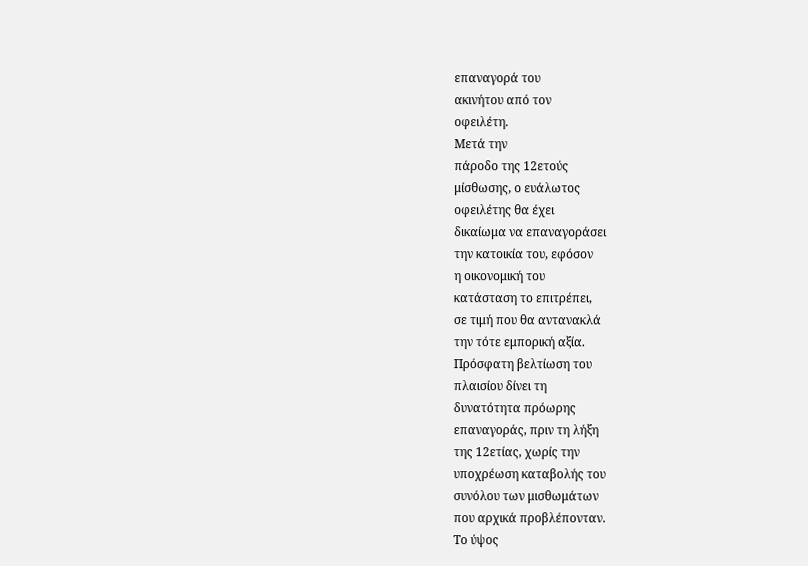επαναγορά του
ακινήτου από τον
οφειλέτη.
Μετά την
πάροδο της 12ετούς
μίσθωσης, ο ευάλωτος
οφειλέτης θα έχει
δικαίωμα να επαναγοράσει
την κατοικία του, εφόσον
η οικονομική του
κατάσταση το επιτρέπει,
σε τιμή που θα αντανακλά
την τότε εμπορική αξία.
Πρόσφατη βελτίωση του
πλαισίου δίνει τη
δυνατότητα πρόωρης
επαναγοράς, πριν τη λήξη
της 12ετίας, χωρίς την
υποχρέωση καταβολής του
συνόλου των μισθωμάτων
που αρχικά προβλέπονταν.
Το ύψος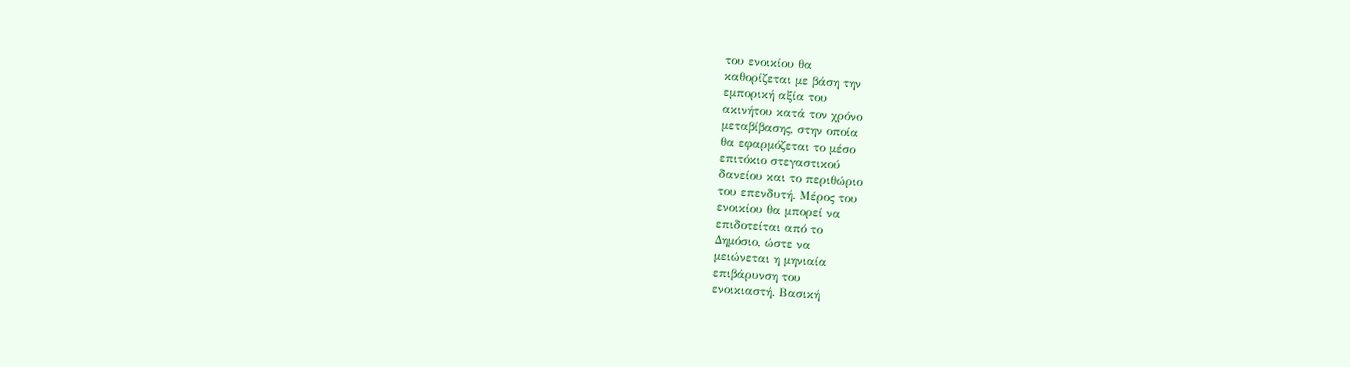του ενοικίου θα
καθορίζεται με βάση την
εμπορική αξία του
ακινήτου κατά τον χρόνο
μεταβίβασης, στην οποία
θα εφαρμόζεται το μέσο
επιτόκιο στεγαστικού
δανείου και το περιθώριο
του επενδυτή. Μέρος του
ενοικίου θα μπορεί να
επιδοτείται από το
Δημόσιο, ώστε να
μειώνεται η μηνιαία
επιβάρυνση του
ενοικιαστή. Βασική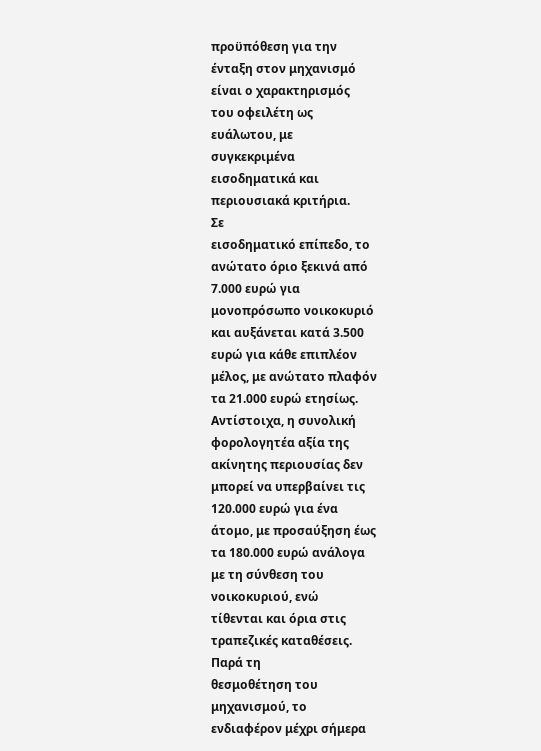προϋπόθεση για την
ένταξη στον μηχανισμό
είναι ο χαρακτηρισμός
του οφειλέτη ως
ευάλωτου, με
συγκεκριμένα
εισοδηματικά και
περιουσιακά κριτήρια.
Σε
εισοδηματικό επίπεδο, το
ανώτατο όριο ξεκινά από
7.000 ευρώ για
μονοπρόσωπο νοικοκυριό
και αυξάνεται κατά 3.500
ευρώ για κάθε επιπλέον
μέλος, με ανώτατο πλαφόν
τα 21.000 ευρώ ετησίως.
Αντίστοιχα, η συνολική
φορολογητέα αξία της
ακίνητης περιουσίας δεν
μπορεί να υπερβαίνει τις
120.000 ευρώ για ένα
άτομο, με προσαύξηση έως
τα 180.000 ευρώ ανάλογα
με τη σύνθεση του
νοικοκυριού, ενώ
τίθενται και όρια στις
τραπεζικές καταθέσεις.
Παρά τη
θεσμοθέτηση του
μηχανισμού, το
ενδιαφέρον μέχρι σήμερα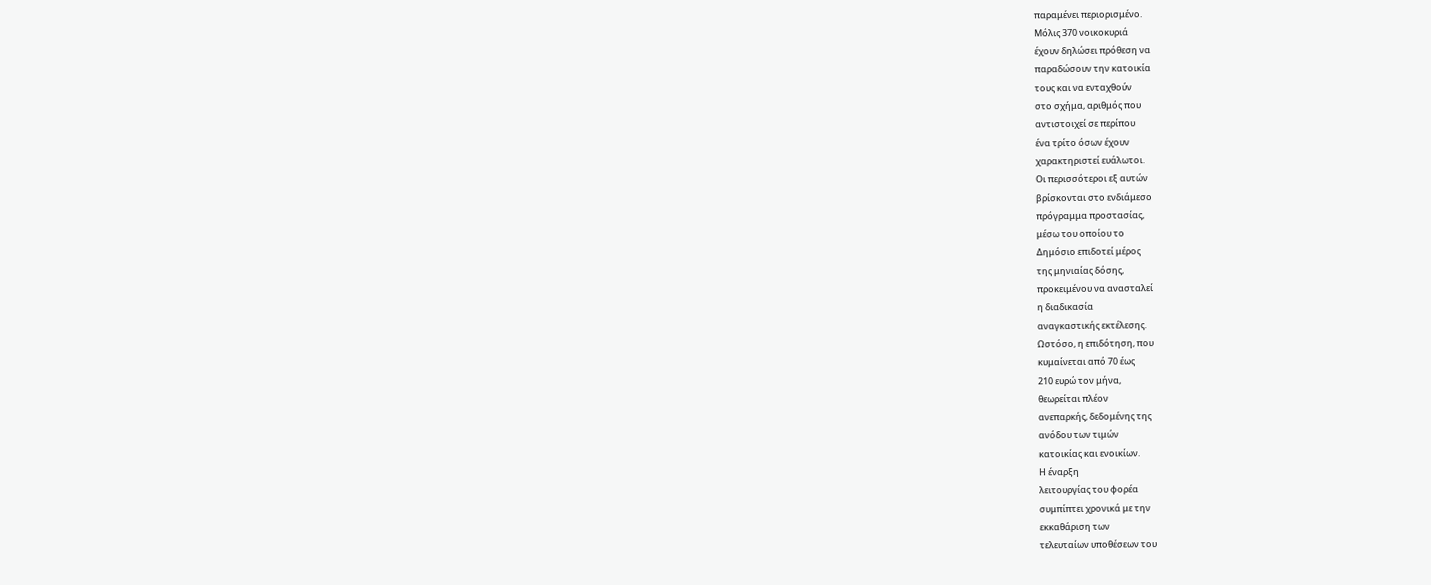παραμένει περιορισμένο.
Μόλις 370 νοικοκυριά
έχουν δηλώσει πρόθεση να
παραδώσουν την κατοικία
τους και να ενταχθούν
στο σχήμα, αριθμός που
αντιστοιχεί σε περίπου
ένα τρίτο όσων έχουν
χαρακτηριστεί ευάλωτοι.
Οι περισσότεροι εξ αυτών
βρίσκονται στο ενδιάμεσο
πρόγραμμα προστασίας,
μέσω του οποίου το
Δημόσιο επιδοτεί μέρος
της μηνιαίας δόσης,
προκειμένου να ανασταλεί
η διαδικασία
αναγκαστικής εκτέλεσης.
Ωστόσο, η επιδότηση, που
κυμαίνεται από 70 έως
210 ευρώ τον μήνα,
θεωρείται πλέον
ανεπαρκής, δεδομένης της
ανόδου των τιμών
κατοικίας και ενοικίων.
Η έναρξη
λειτουργίας του φορέα
συμπίπτει χρονικά με την
εκκαθάριση των
τελευταίων υποθέσεων του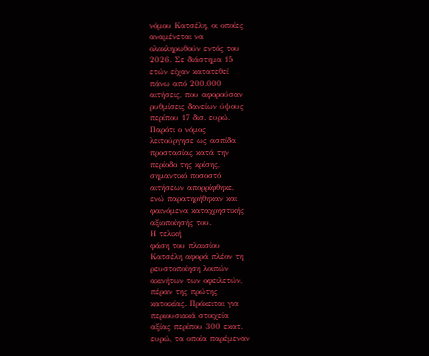νόμου Κατσέλη, οι οποίες
αναμένεται να
ολοκληρωθούν εντός του
2026. Σε διάστημα 15
ετών είχαν κατατεθεί
πάνω από 200.000
αιτήσεις, που αφορούσαν
ρυθμίσεις δανείων ύψους
περίπου 17 δισ. ευρώ.
Παρότι ο νόμος
λειτούργησε ως ασπίδα
προστασίας κατά την
περίοδο της κρίσης,
σημαντικό ποσοστό
αιτήσεων απορρίφθηκε,
ενώ παρατηρήθηκαν και
φαινόμενα καταχρηστικής
αξιοποίησής του.
Η τελική
φάση του πλαισίου
Κατσέλη αφορά πλέον τη
ρευστοποίηση λοιπών
ακινήτων των οφειλετών,
πέραν της πρώτης
κατοικίας. Πρόκειται για
περιουσιακά στοιχεία
αξίας περίπου 300 εκατ.
ευρώ, τα οποία παρέμεναν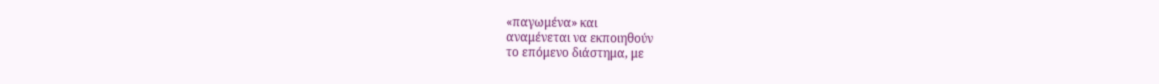«παγωμένα» και
αναμένεται να εκποιηθούν
το επόμενο διάστημα, με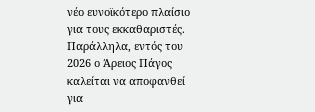νέο ευνοϊκότερο πλαίσιο
για τους εκκαθαριστές.
Παράλληλα, εντός του
2026 ο Άρειος Πάγος
καλείται να αποφανθεί
για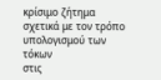κρίσιμο ζήτημα
σχετικά με τον τρόπο
υπολογισμού των τόκων
στις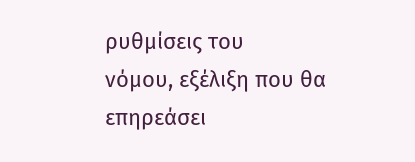ρυθμίσεις του
νόμου, εξέλιξη που θα
επηρεάσει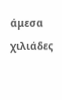άμεσα χιλιάδες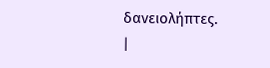δανειολήπτες.
|